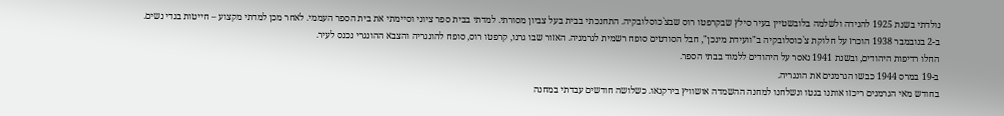נולדתי בשנת 1925 להנידה ולשלמה בלובשטיין בעיר סילץ שבקרפטו רוס שבצ`כוסלובקיה. התחנכתי בבית בעל צביון מסורתי. למדתי בבית ספר ציוני וסיימתי את בית הספר העממי. לאחר מכן למדתי מקצוע – חייטות בגדי נשים.
ב-2 בנובמבר 1938 הוכרז על חלוקת צ`כוסלובקיה ב"וועידת מינכן", חבל הסודטים סופח רשמית לגרמניה. האזור שבו גרנו, קרפטו רוס, סופח להונגריה והצבא ההונגרי נכנס לעיר.
החלו רדיפות היהודים, ובשנת 1941 נאסר על היהודים ללמוד בבתי הספר.
ב-19 במרס 1944 כבשו הגרמנים את הונגריה.
בחודש מאי הגרמנים ריכזו אותנו בגטו ונשלחנו למחנה ההשמדה אושוויץ בירקנאו. כשלושה חודשים עבדתי במחנה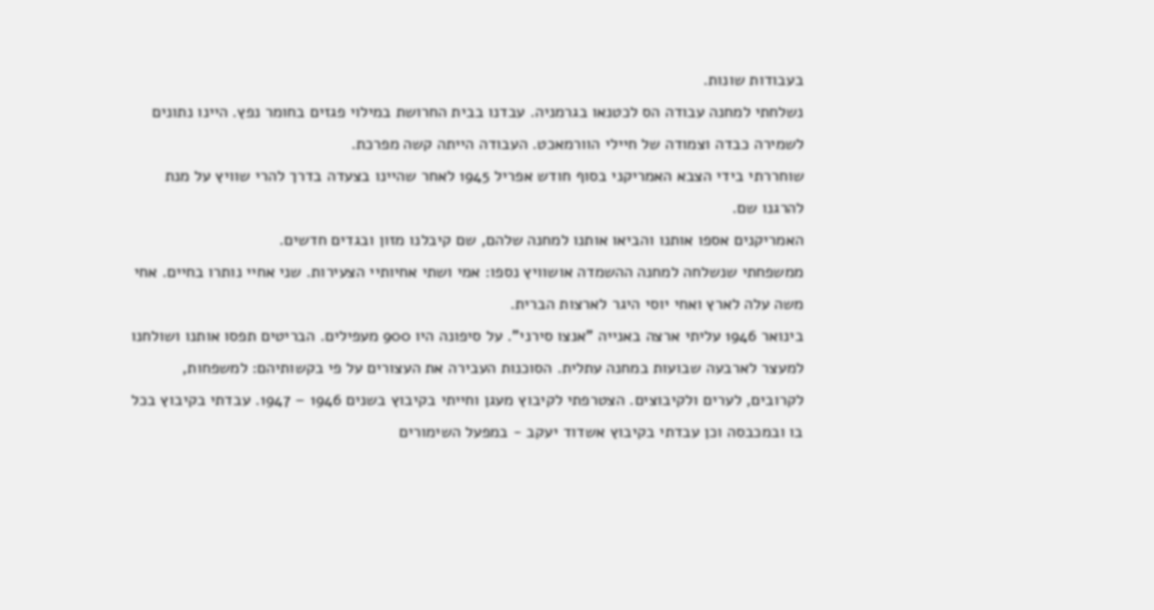בעבודות שונות.
נשלחתי למחנה עבודה הס לכטנאו בגרמניה. עבדנו בבית החרושת במילוי פגזים בחומר נפץ. היינו נתונים לשמירה כבדה וצמודה של חיילי הוורמאכט. העבודה הייתה קשה מפרכת.
שוחררתי בידי הצבא האמריקני בסוף חודש אפריל 1945 לאחר שהיינו בצעדה בדרך להרי שוויץ על מנת להרגנו שם.
האמריקנים אספו אותנו והביאו אותנו למחנה שלהם, שם קיבלנו מזון ובגדים חדשים.
ממשפחתי שנשלחה למחנה ההשמדה אושוויץ נספו: אמי ושתי אחיותיי הצעירות. שני אחיי נותרו בחיים. אחי משה עלה לארץ ואחי יוסי היגר לארצות הברית.
בינואר 1946 עליתי ארצה באנייה "אנצו סירני". על סיפונה היו 900 מעפילים. הבריטים תפסו אותנו ושולחנו למעצר לארבעה שבועות במחנה עתלית. הסוכנות העבירה את העצורים על פי בקשותיהם: למשפחות, לקרובים, לערים ולקיבוצים. הצטרפתי לקיבוץ מעגן וחייתי בקיבוץ בשנים 1946 – 1947. עבדתי בקיבוץ בכל בו ובמכבסה וכן עבדתי בקיבוץ אשדוד יעקב - במפעל השימורים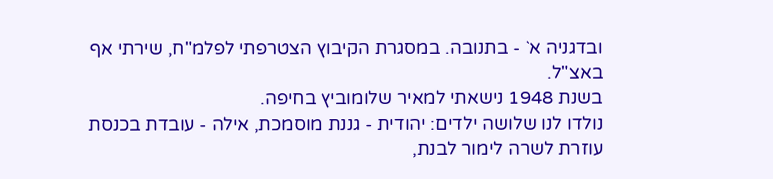ובדגניה א` - בתנובה. במסגרת הקיבוץ הצטרפתי לפלמ"ח, שירתי אף באצ"ל.
בשנת 1948 נישאתי למאיר שלומוביץ בחיפה.
נולדו לנו שלושה ילדים: יהודית - גננת מוסמכת, אילה - עובדת בכנסת עוזרת לשרה לימור לבנת,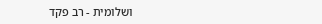ושלומית - רב פקד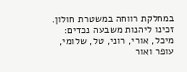במחלקת רווחה במשטרת חולון.
זכינו ליהנות משבעה נכדים: מיכל, אורי, רוני, טל, שלומי, עופר ואור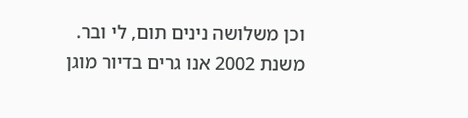וכן משלושה נינים תום, לי ובר.
משנת 2002 אנו גרים בדיור מוגן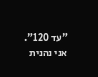"עד 120". אני נהנית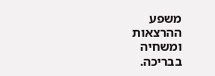משפע ההרצאות ומשחיה בבריכה.